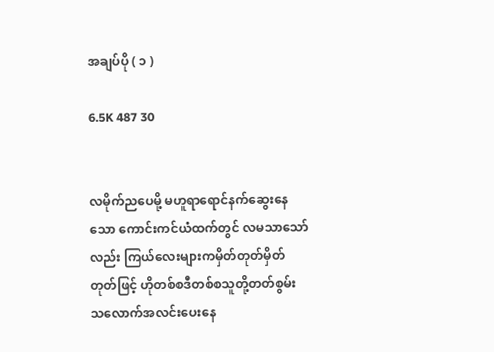အချပ်ပို ( ၁ )

6.5K 487 30


လမိုက်ညပေမို့ မဟူရာရောင်နက်ဆွေးနေသော ကောင်းကင်ယံထက်တွင် လမသာသော်လည်း ကြယ်လေးများကမှိတ်တုတ်မှိတ်တုတ်ဖြင့် ဟိုတစ်စဒီတစ်စသူတို့တတ်စွမ်းသလောက်အလင်းပေးနေ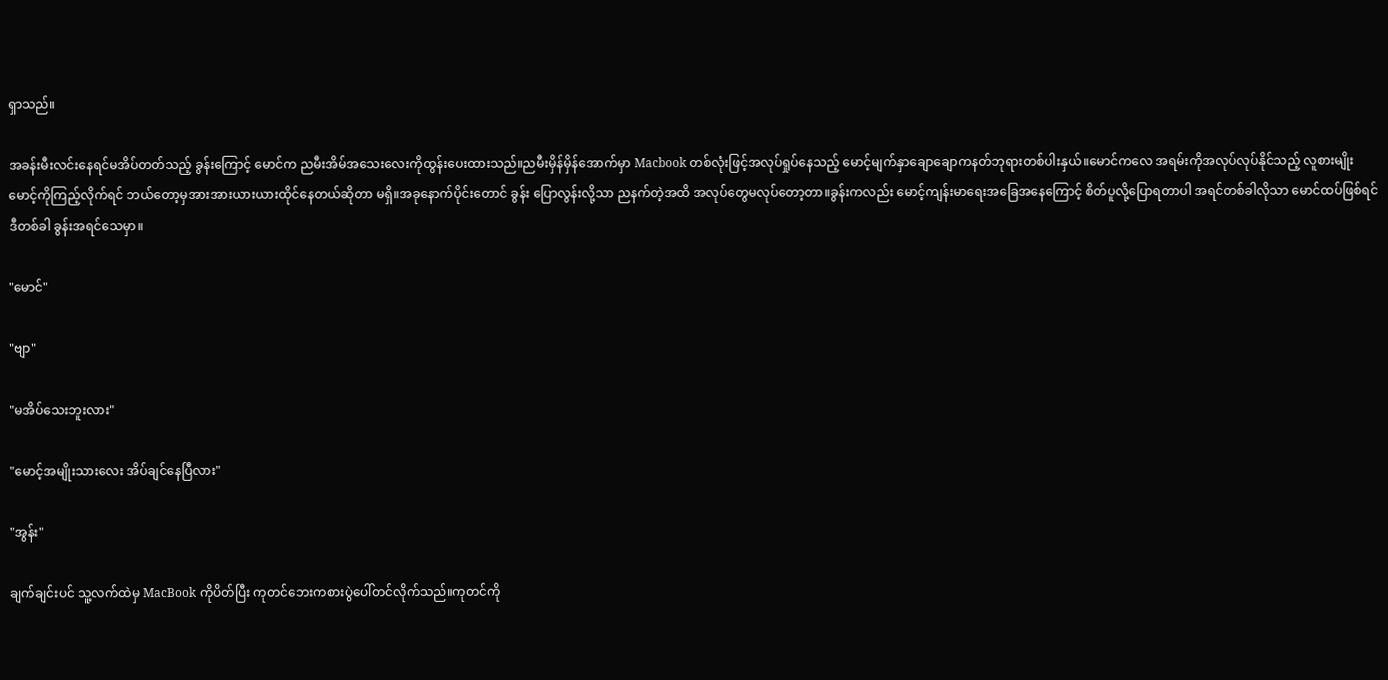ရှာသည်။

အခန်းမီးလင်းနေရင်မအိပ်တတ်သည့် ခွန်းကြောင့် မောင်က ညမီးအိမ်အသေးလေးကိုထွန်းပေးထားသည်။ညမီးမှိန်မှိန်အောက်မှာ Macbook တစ်လုံးဖြင့်အလုပ်ရှုပ်နေသည့် မောင့်မျက်နှာချောချောကနတ်ဘုရားတစ်ပါးနှယ်။မောင်ကလေ အရမ်းကိုအလုပ်လုပ်နိုင်သည့် လူစားမျိုး မောင့်ကိုကြည့်လိုက်ရင် ဘယ်တော့မှအားအားယားယားထိုင်နေတယ်ဆိုတာ မရှိ။အခုနောက်ပိုင်းတောင် ခွန်း ပြောလွန်းလို့သာ ညနက်တဲ့အထိ အလုပ်တွေမလုပ်တော့တာ။ခွန်းကလည်း မောင့်ကျန်းမာရေးအခြေအနေကြောင့် စိတ်ပူလို့ပြောရတာပါ အရင်တစ်ခါလိုသာ မောင်ထပ်ဖြစ်ရင် ဒီတစ်ခါ ခွန်းအရင်သေမှာ။

"မောင်"

"ဗျာ"

"မအိပ်သေးဘူးလား"

"မောင့်အမျိုးသားလေး အိပ်ချင်နေပြီလား"

"အွန်း"

ချက်ချင်းပင် သူ့လက်ထဲမှ MacBook ကိုပိတ်ပြီး ကုတင်ဘေးကစားပွဲပေါ်တင်လိုက်သည်။ကုတင်ကို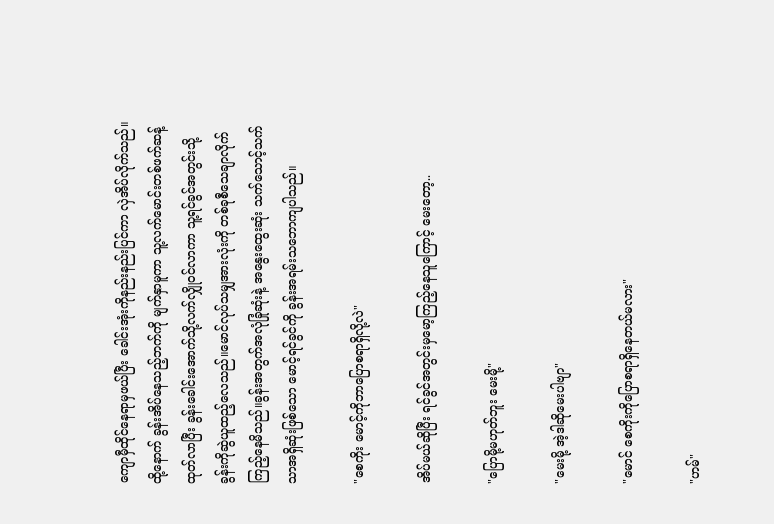ကျောမှီထိုင်နေရာမှဖယ်ပြီး ခေါင်းအုံးကိုနည်းနည်းပြင်ကာ လှဲအိပ်လိုက်သည်။ထို့နောက် ခွန်းအိပ်နေသည့်ဘက်ကို မျက်နှာမူကာ သူ့လက်မောင်းတစ်ဖက်ဆန့်ထုတ်လာပြီး ခွန်းခေါင်းအောက်သို့လက်လျှိုဝင်လာကာ သူ့ရင်ခွင်အတွင်းသို့ ခွန်းကိုဆွဲယူထည့်လေသည်။မောင်လုပ်သမျှအားလုံးကို တစ်ခုစီသေချာလိုက်ကြည့်နေမိသည်။ခွန်းအတွက်အလုံခြုံဆုံးနဲ့ အနွေးထွေးဆုံး သက်သောင့်သက်သာအရှိဆုံးဖြစ်သော မောင့်ရင်ခွင်ကို ခွန်းအရမ်းသဘောကျပါသည်။

"စေကိုး မောင့်ကိုဘာပြောစရာရှိလို့လဲ"

အိပ်မယ်ဆိုပြီး ရင်ခွင်အတွင်းမှမော့ကြည့်နေသူကြောင့် မေးတော့..

"ပြောမို့မဟုတ်ဘူး မေးမို့"

"မေးမို့ အဲ့ဒါဆိုမေးပါဗျာ"

"မောင် စေကိုးကိုပြောစရာရှိနေတယ်မလား"

"ဟမ်"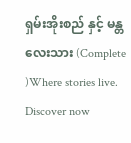ရှမ်းအိုးစည် နှင့် မန္တလေးသား (Complete )Where stories live. Discover now